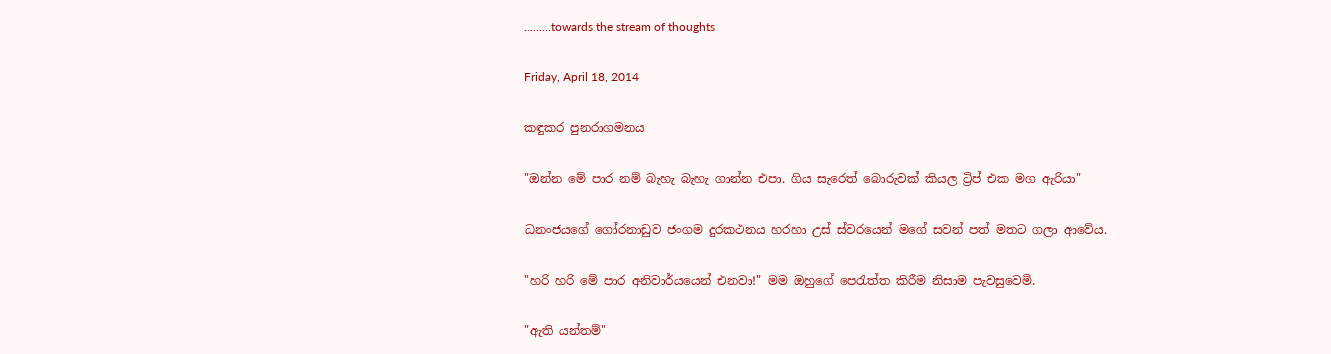.........towards the stream of thoughts

Friday, April 18, 2014

කඳුකර පුනරාගමනය

"ඔන්න මේ පාර නම් බැහැ බැහැ ගාන්න එපා. ගිය සැරෙත් බොරුවක් කියල ට්‍රිප් එක මග ඇරියා"

ධනංජයගේ ගෝරනාඩුව ජංගම දුරකථනය හරහා උස් ස්වරයෙන් මගේ සවන් පත් මතට ගලා ආවේය.

"හරි හරි මේ පාර අනිවාර්යයෙන් එනවා!" මම ඔහුගේ පෙරැත්ත කිරීම නිසාම පැවසුවෙමි.

"ඇති යන්තම්"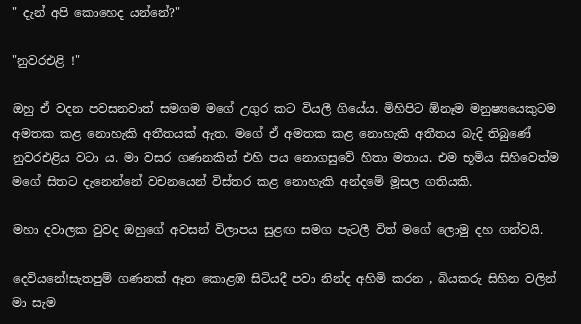" දැන් අපි කොහෙද යන්නේ?"

"නුවරඑළි !"

ඔහු ඒ වදන පවසනවාත් සමගම මගේ උගුර කට වියලී ගියේය. මිහිපිට ඕනෑම මනුෂ්‍යයෙකුටම අමතක කළ නොහැකි අතීතයක් ඇත. මගේ ඒ අමතක කළ නොහැකි අතීතය බැදි තිබුණේ නුවරඑළිය වටා ය. මා වසර ගණනකින් එහි පය නොගසුවේ හිතා මතාය. එම භූමිය සිහිවෙත්ම මගේ සිතට දැනෙන්නේ වචනයෙන් විස්තර කළ නොහැකි අන්දමේ මූසල ගතියකි.

මහා දවාලක වුවද ඔහුගේ අවසන් විලාපය සුළඟ සමග පැටලී විත් මගේ ලොමු දහ ගන්වයි.

දෙවියනේ!සැතපුම් ගණනක් ඈත කොළඹ සිටියදී පවා නින්ද අහිමි කරන , බියකරු සිහින වලින් මා සැම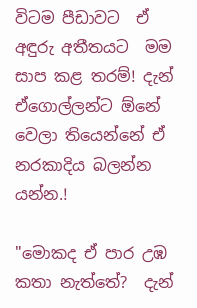විටම පීඩාවට  ඒ අඳුරු අතීතයට  මම සාප කළ තරම්! දැන් ඒගොල්ලන්ට ඕනේ වෙලා තියෙන්නේ ඒ නරකාදිය බලන්න යන්න.!

"මොකද ඒ පාර උඹ කතා නැත්තේ?  දැන්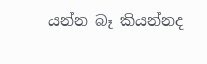යන්න බෑ කියන්නද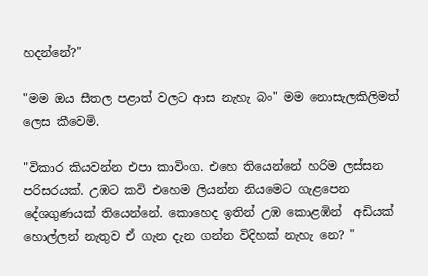හදන්නේ?"

"මම ඔය සීතල පළාත් වලට ආස නැහැ බං" මම නොසැලකිලිමත් ලෙස කීවෙමි.

"විකාර කියවන්න එපා කාවිංග. එහෙ තියෙන්නේ හරිම ලස්සන පරිසරයක්. උඹට කවි එහෙම ලියන්න නියමෙට ගැළපෙන දේශගුණයක් තියෙන්නේ. කොහෙද ඉතින් උඹ කොළඹින්  අඩියක් හොල්ලන් නැතුව ඒ ගැන දැන ගන්න විදිහක් නැහැ නෙ? "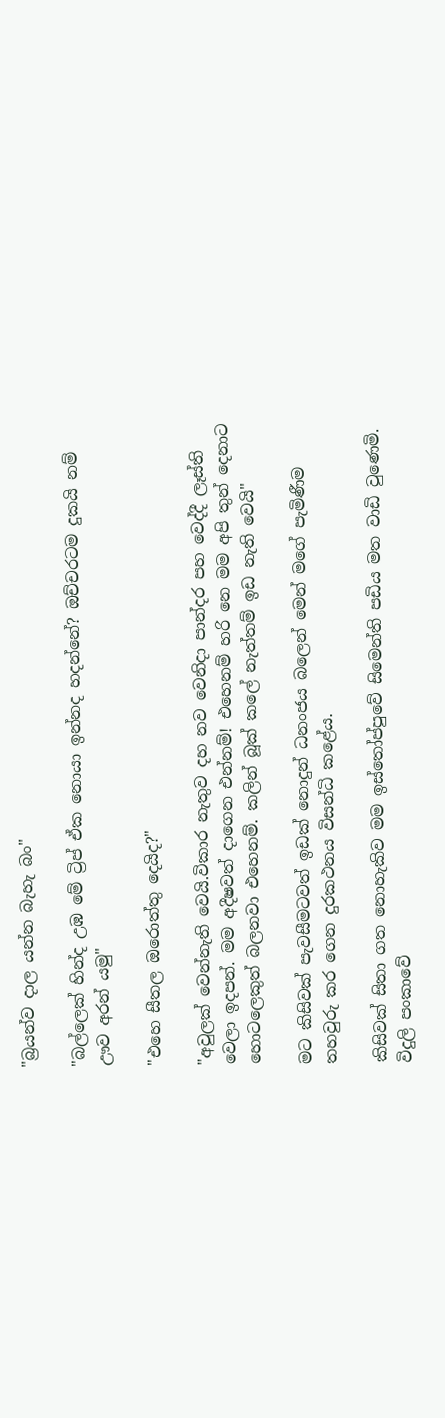"බ්‍රයන්ව දාල යන්න බැහැ බං"

"බල්ලෙක් හින්ද උඹ මේ ට්‍රිප් ඒක නොයා ඉන්නද හදන්නේ? ඔච්චරටම දුකයි නම් ඌව අරන් යමු"

"එහෙ සීතල ඔරොත්තු දෙයිද?"

"අවුලක් වෙන්නැති වෙයි.විකාර නැතුව දහ නව වෙනිදා පාන්දර පහ වෙද්දී ලෑස්ති වෙලා ඉදපන්. මම අදීෂවත් දාගෙන එන්නම්! එහෙනම් හරි නෙ මම අපි තුන් දෙනාට හොටලෙකුත් බලනවා එහෙනම්. කලින් බූක් කලේ නැත්තම් ඉඩ නැති වෙයි"

මට කිසිවක් පැවසීමටවත් ඉඩක් නොදුන් ධනංජය බලෙන් මෙන් මගේ පැමිණීම තහවුරු කර ගෙන දුරකථනය විසන්ධි කළේය.

කිසිවක් සිතා ගත නොහැකිව මම ඉස්තෝප්පුවේ සිමෙන්ති පඩිය මත වාඩි වුණෙමි. විදුලි පංකාවේ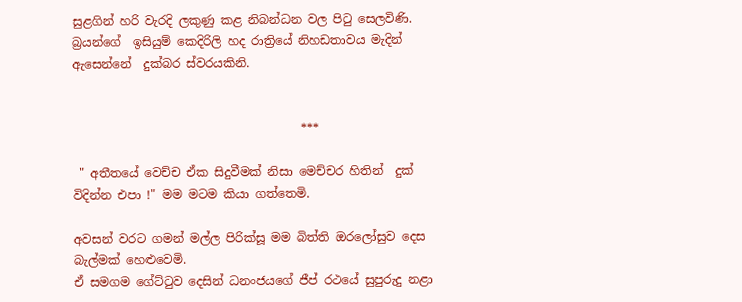සුළගින් හරි වැරදි ලකුණු කළ නිබන්ධන වල පිටු සෙලවිණි. බ්‍රයන්ගේ  ඉසියුම් කෙදිරිලි හද රාත්‍රියේ නිහඩතාවය මැදින් ඇසෙන්නේ  දුක්බර ස්වරයකිනි.


                                      ***

 " අතීතයේ වෙච්ච ඒක සිදුවීමක් නිසා මෙච්චර හිතින්  දුක් විදින්න එපා !" මම මටම කියා ගත්තෙමි.

අවසන් වරට ගමන් මල්ල පිරික්සූ මම බිත්ති ඔරලෝසුව දෙස බැල්මක් හෙළුවෙමි.
ඒ සමගම ගේට්ටුව දෙසින් ධනංජයගේ ජීප් රථයේ සුපුරුදු නළා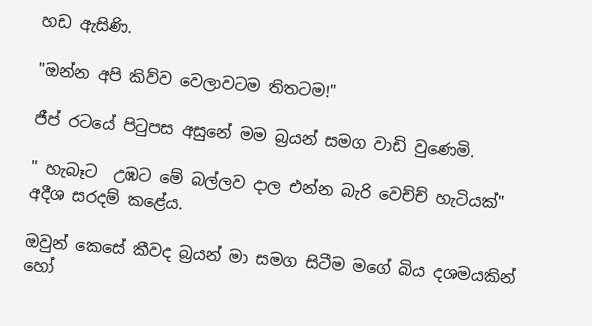හඩ ඇසිණි.

"ඔන්න අපි කිව්ව වෙලාවටම තිතටම!"

ජීප් රටයේ පිටුපස අසුනේ මම බ්‍රයන් සමග වාඩි වුණෙමි.

" හැබෑට  උඹට මේ බල්ලව දාල එන්න බැරි වෙච්ච් හැටියක්" අදීශ සරදම් කළේය.

ඔවුන් කෙසේ කීවද බ්‍රයන් මා සමග සිටීම මගේ බිය දශමයකින් හෝ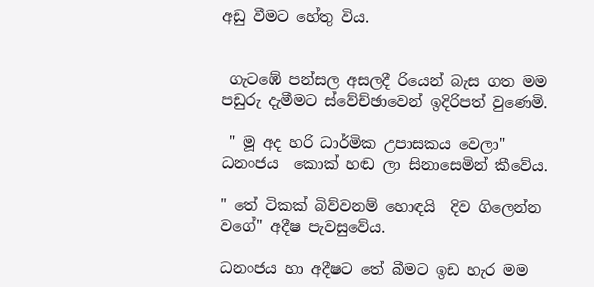අඩු වීමට හේතු විය.


 ගැටඹේ පන්සල අසලදී රියෙන් බැස ගත මම පඩුරු දැමීමට ස්වේච්ඡාවෙන් ඉදිරිපත් වුණෙමි.

 " මූ අද හරි ධාර්මික උපාසකය වෙලා" ධනංජය  කොක් හඬ ලා සිනාසෙමින් කීවේය.

" තේ ටිකක් බිව්වනම් හොඳයි  දිව ගිලෙන්න වගේ" අදීෂ පැවසුවේය.

ධනංජය හා අදීෂට තේ බීමට ඉඩ හැර මම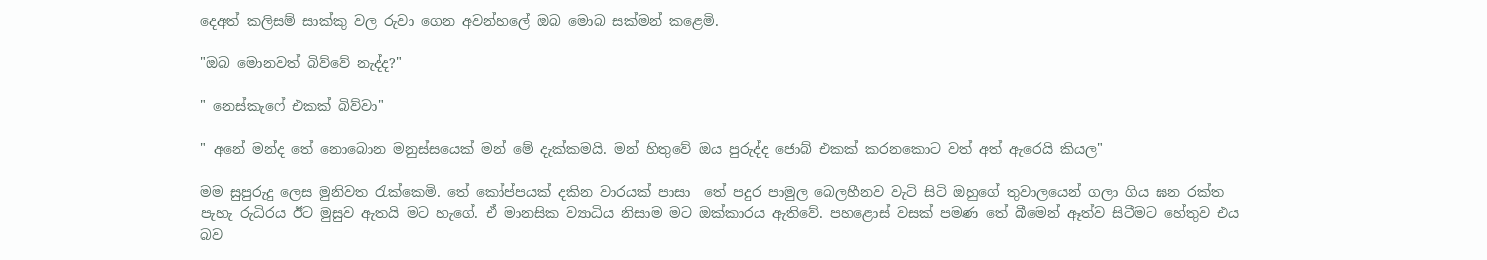දෙඅත් කලිසම් සාක්කු වල රුවා ගෙන අවන්හලේ ඔබ මොබ සක්මන් කළෙමි.

"ඔබ මොනවත් බිව්වේ නැද්ද?"

" නෙස්කැෆේ එකක් බිව්වා"

" අනේ මන්ද තේ නොබොන මනුස්සයෙක් මන් මේ දැක්කමයි. මන් හිතුවේ ඔය පුරුද්ද ජොබ් එකක් කරනකොට වත් අත් ඇරෙයි කියල"

මම සුපුරුදු ලෙස මුනිවත රැක්කෙමි. තේ කෝප්පයක් දකින වාරයක් පාසා  තේ පදුර පාමුල බෙලහීනව වැටි සිටි ඔහුගේ තුවාලයෙන් ගලා ගිය ඝන රක්ත පැහැ රුධිරය ඊට මුසුව ඇතයි මට හැගේ. ඒ මානසික ව්‍යාධිය නිසාම මට ඔක්කාරය ඇතිවේ. පහළොස් වසක් පමණ තේ බීමෙන් ඈත්ව සිටීමට හේතුව එය බව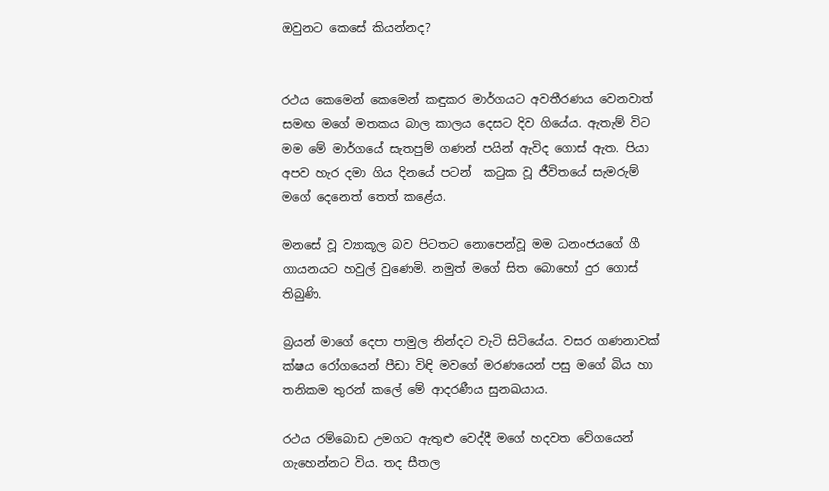ඔවුනට කෙසේ කියන්නද?


රථය කෙමෙන් කෙමෙන් කඳුකර මාර්ගයට අවතීරණය වෙනවාත් සමඟ මගේ මතකය බාල කාලය දෙසට දිව ගියේය. ඇතැම් විට මම මේ මාර්ගයේ සැතපුම් ගණන් පයින් ඇවිද ගොස් ඇත. පියා අපව හැර දමා ගිය දිනයේ පටන්  කටුක වූ ජීවිතයේ සැමරුම්  මගේ දෙනෙත් තෙත් කළේය.

මනසේ වූ ව්‍යාකූල බව පිටතට නොපෙන්වූ මම ධනංජයගේ ගී ගායනයට හවුල් වුණෙමි. නමුත් මගේ සිත බොහෝ දුර ගොස් තිබුණි.

බ්‍රයන් මාගේ දෙපා පාමුල නින්දට වැටි සිටියේය. වසර ගණනාවක් ක්ෂය රෝගයෙන් පීඩා විඳි මවගේ මරණයෙන් පසු මගේ බිය හා තනිකම තුරන් කලේ මේ ආදරණීය සුනඛයාය.

රථය රම්බොඩ උමගට ඇතුළු වෙද්දී මගේ හදවත වේගයෙන් ගැහෙන්නට විය. තද සීතල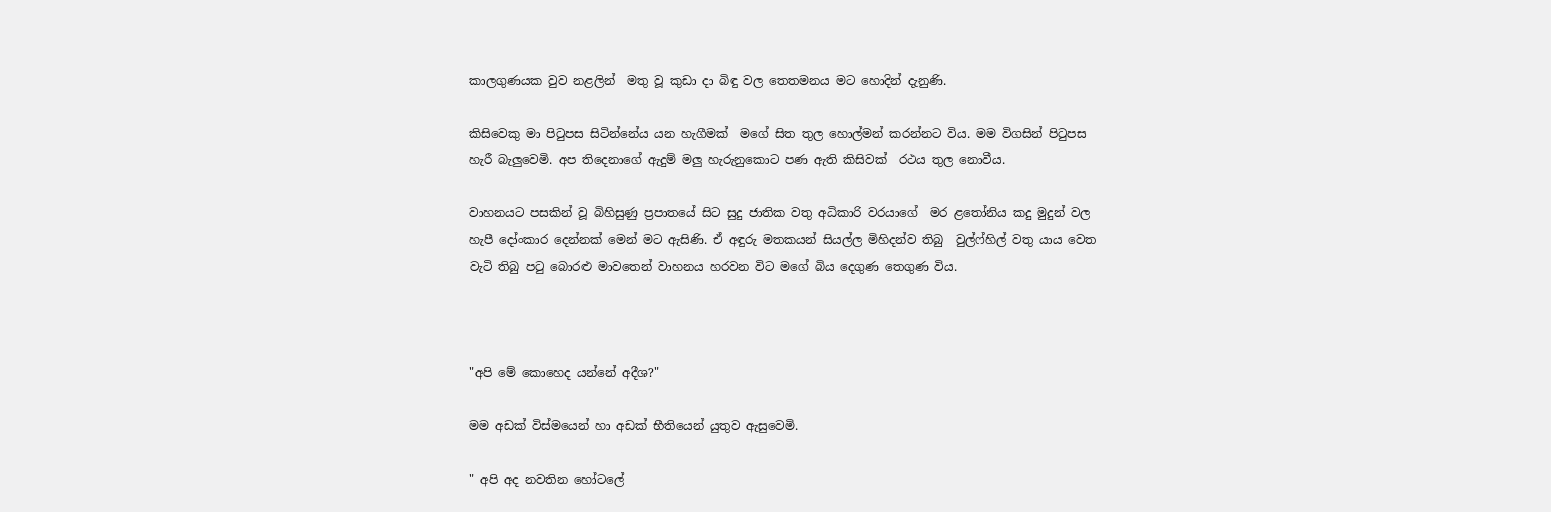කාලගුණයක වුව නළලින්  මතු වූ කුඩා දා බිඳු වල තෙතමනය මට හොදින් දැනුණි.

කිසිවෙකු මා පිටුපස සිටින්නේය යන හැගීමක්  මගේ සිත තුල හොල්මන් කරන්නට විය. මම විගසින් පිටුපස හැරී බැලුවෙමි. අප තිදෙනාගේ ඇදුම් මලු හැරුනුකොට පණ ඇති කිසිවක්  රථය තුල නොවීය.

වාහනයට පසකින් වූ බිහිසුණු ප්‍රපාතයේ සිට සුදු ජාතික වතු අධිකාරි වරයාගේ  මර ළතෝනිය කදු මුදුන් වල හැපී දෝංකාර දෙන්නක් මෙන් මට ඇසිණි. ඒ අඳුරු මතකයන් සියල්ල මිහිදන්ව තිබු  වුල්ෆ්හිල් වතු යාය වෙත වැටි තිබු පටු බොරළු මාවතෙන් වාහනය හරවන විට මගේ බිය දෙගුණ තෙගුණ විය.



"අපි මේ කොහෙද යන්නේ අදීශ?"

මම අඩක් විස්මයෙන් හා අඩක් භීතියෙන් යුතුව ඇසුවෙමි.

" අපි අද නවතින හෝටලේ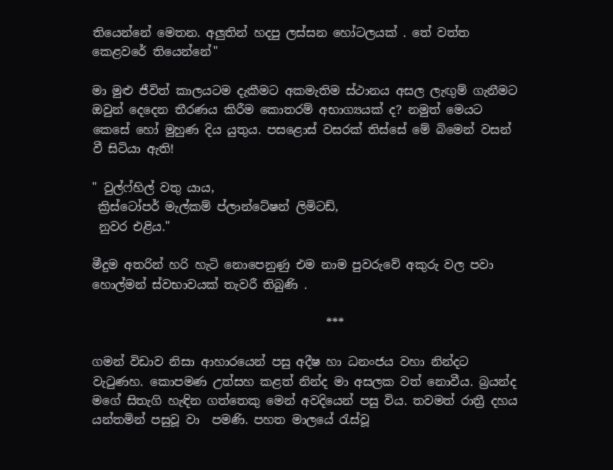තියෙන්නේ මෙතන. අලුතින් හදපු ලස්සන හෝටලයක් . තේ වත්ත කෙළවරේ තියෙන්නේ"

මා මුළු ජීවිත් කාලයටම දැකීමට අකමැතිම ස්ථානය අසල ලැඟුම් ගැනීමට ඔවුන් දෙදෙන තීරණය කිරීම කොතරම් අභාග්‍යයක් ද? නමුත් මෙයට කෙසේ හෝ මුහුණ දිය යුතුය. පසළොස් වසරක් තිස්සේ මේ බිමෙන් වසන් වී සිටියා ඇති!

" වුල්ෆ්හිල් වතු යාය,
 ක්‍රිස්ටෝපර් මැල්කම් ප්ලාන්ටේෂන් ලිමිටඩ්,
 නුවර එළිය."

මීදුම අතරින් හරි හැටි නොපෙනුණු එම නාම පුවරුවේ අකුරු වල පවා හොල්මන් ස්වභාවයක් තැවරී තිබුණි .

                                       ***

ගමන් විඩාව නිසා ආහාරයෙන් පසු අදීෂ හා ධනංජය වහා නින්දට වැටුණහ. කොපමණ උත්සහ කළත් නින්ද මා අසලක වත් නොවීය. බ්‍රයන්ද මගේ සිතැගි හැඳින ගත්තෙකු මෙන් අවදියෙන් පසු විය. තවමත් රාත්‍රී දහය යන්තමින් පසුවූ වා  පමණි. පහත මාලයේ රැස්වූ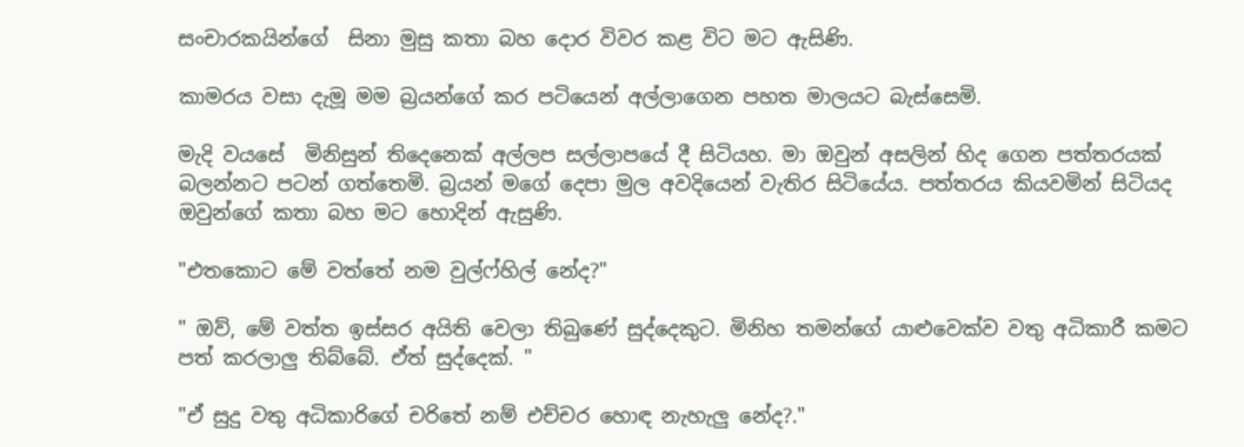සංචාරකයින්ගේ  සිනා මුසු කතා බහ දොර විවර කළ විට මට ඇසිණි.

කාමරය වසා දැමූ මම බ්‍රයන්ගේ කර පටියෙන් අල්ලාගෙන පහත මාලයට බැස්සෙමි.

මැදි වයසේ  මිනිසුන් තිදෙනෙක් අල්ලප සල්ලාපයේ දී සිටියහ. මා ඔවුන් අසලින් හිද ගෙන පත්තරයක් බලන්නට පටන් ගත්තෙමි. බ්‍රයන් මගේ දෙපා මුල අවදියෙන් වැතිර සිටියේය. පත්තරය කියවමින් සිටියද ඔවුන්ගේ කතා බහ මට හොදින් ඇසුණි.

"එතකොට මේ වත්තේ නම වුල්ෆ්හිල් නේද?"

" ඔව්, මේ වත්ත ඉස්සර අයිති වෙලා තිබුණේ සුද්දෙකුට. මිනිහ තමන්ගේ යාළුවෙක්ව වතු අධිකාරී කමට පත් කරලාලු තිබ්බේ. ඒත් සුද්දෙක්. "

"ඒ සුදු වතු අධිකාරිගේ චරිතේ නම් එච්චර හොඳ නැහැලු නේද?."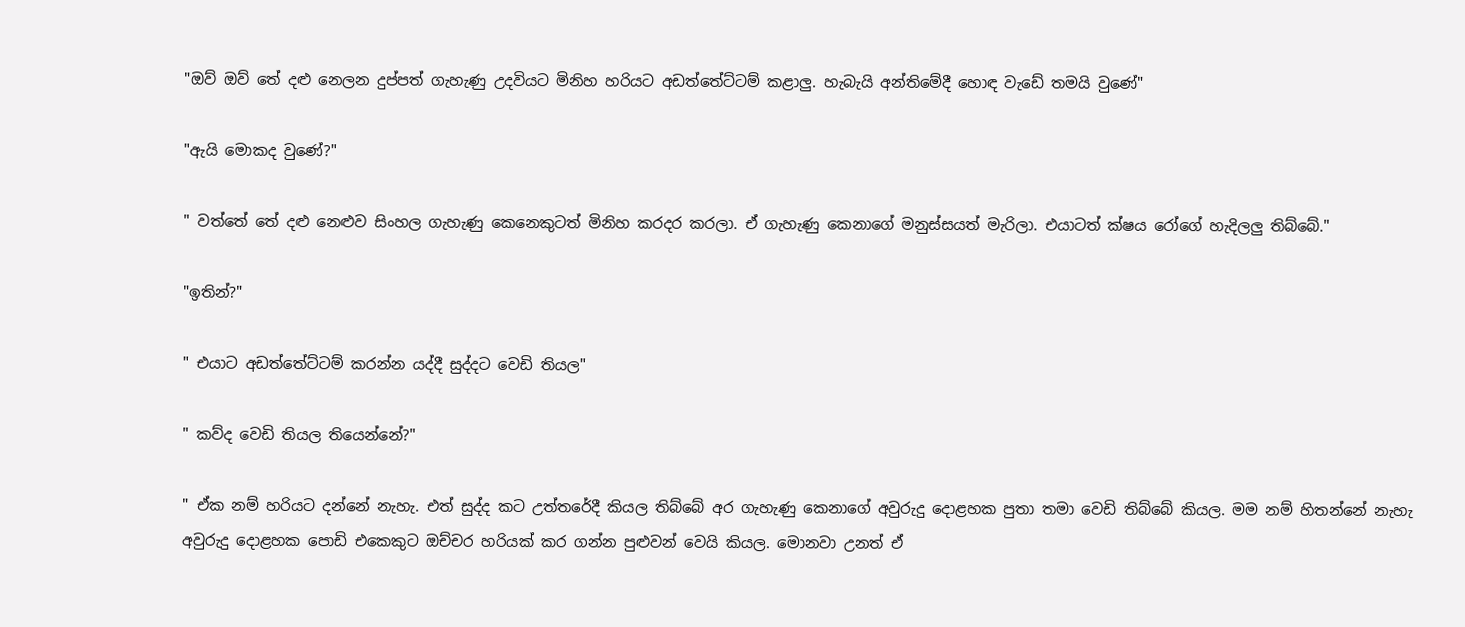"ඔව් ඔව් තේ දළු නෙලන දුප්පත් ගැහැණු උදවියට මිනිහ හරියට අඩත්තේට්ටම් කළාලු. හැබැයි අන්තිමේදී හොඳ වැඩේ තමයි වුණේ"

"ඇයි මොකද වුණේ?"

" වත්තේ තේ දළු නෙළුව සිංහල ගැහැණු කෙනෙකුටත් මිනිහ කරදර කරලා. ඒ ගැහැණු කෙනාගේ මනුස්සයත් මැරිලා. එයාටත් ක්ෂය රෝගේ හැදිලලු තිබ්බේ."

"ඉතින්?"

" එයාට අඩත්තේට්ටම් කරන්න යද්දී සුද්දට වෙඩි තියල"

" කව්ද වෙඩි තියල තියෙන්නේ?"

" ඒක නම් හරියට දන්නේ නැහැ. එත් සුද්ද කට උත්තරේදී කියල තිබ්බේ අර ගැහැණු කෙනාගේ අවුරුදු දොළහක පුතා තමා වෙඩි තිබ්බේ කියල. මම නම් හිතන්නේ නැහැ අවුරුදු දොළහක පොඩි එකෙකුට ඔච්චර හරියක් කර ගන්න පුළුවන් වෙයි කියල. මොනවා උනත් ඒ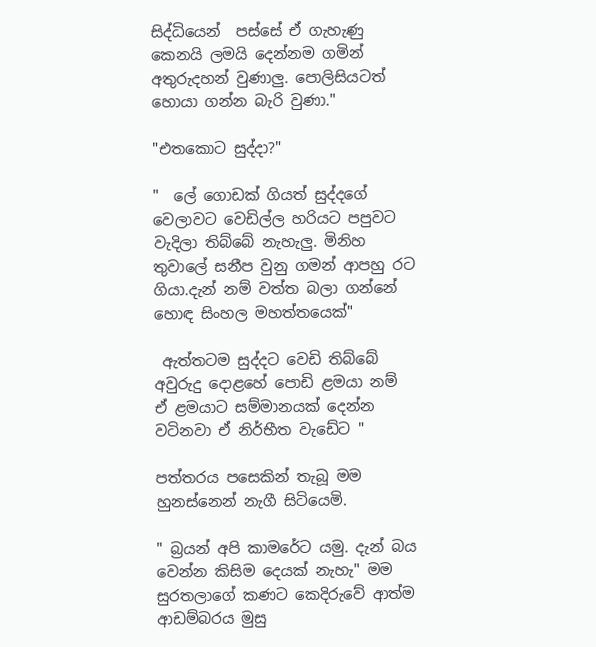සිද්ධියෙන්  පස්සේ ඒ ගැහැණු කෙනයි ලමයි දෙන්නම ගමින් අතුරුදහන් වුණාලු. පොලිසියටත් හොයා ගන්න බැරි වුණා."

"එතකොට සුද්දා?"

"  ලේ ගොඩක් ගියත් සුද්දගේ වෙලාවට වෙඩිල්ල හරියට පපුවට වැදිලා තිබ්බේ නැහැලු. මිනිහ තුවාලේ සනීප වුනු ගමන් ආපහු රට ගියා.දැන් නම් වත්ත බලා ගන්නේ හොඳ සිංහල මහත්තයෙක්"

 ඇත්තටම සුද්දට වෙඩි තිබ්බේ අවුරුදු දොළහේ පොඩි ළමයා නම්  ඒ ළමයාට සම්මානයක් දෙන්න වටිනවා ඒ නිර්භීත වැඩේට "

පත්තරය පසෙකින් තැබූ මම හුනස්නෙන් නැගී සිටියෙමි.

" බ්‍රයන් අපි කාමරේට යමු. දැන් බය වෙන්න කිසිම දෙයක් නැහැ" මම සුරතලාගේ කණට කෙදිරුවේ ආත්ම ආඩම්බරය මුසු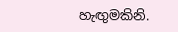හැඟුමකිනි.